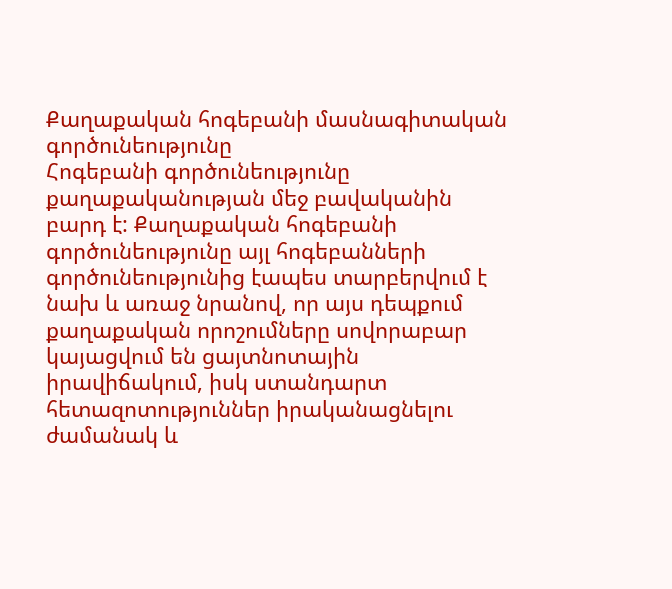Քաղաքական հոգեբանի մասնագիտական գործունեությունը
Հոգեբանի գործունեությունը քաղաքականության մեջ բավականին բարդ է: Քաղաքական հոգեբանի գործունեությունը այլ հոգեբանների գործունեությունից էապես տարբերվում է նախ և առաջ նրանով, որ այս դեպքում քաղաքական որոշումները սովորաբար կայացվում են ցայտնոտային իրավիճակում, իսկ ստանդարտ հետազոտություններ իրականացնելու ժամանակ և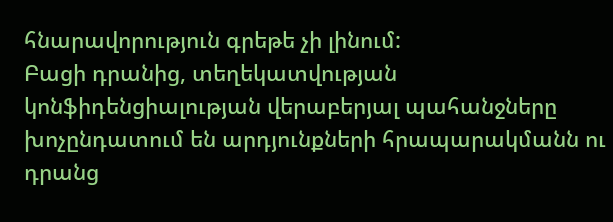հնարավորություն գրեթե չի լինում:
Բացի դրանից, տեղեկատվության կոնֆիդենցիալության վերաբերյալ պահանջները խոչընդատում են արդյունքների հրապարակմանն ու դրանց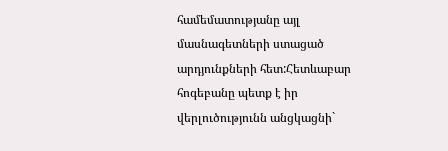համեմատությանը այլ մասնագետների ստացած արդյունքների հետ:Հետևաբար հոգեբանը պետք է իր վերլուծությունն անցկացնի`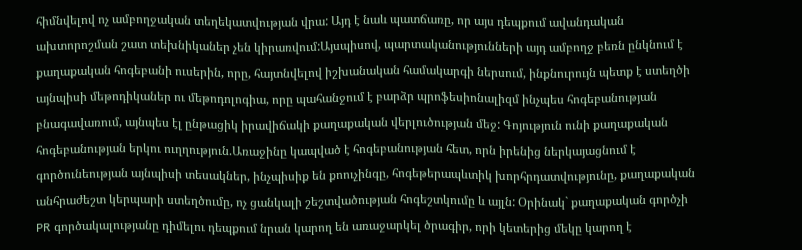հիմնվելով ոչ ամբողջական տեղեկատվության վրա: Այդ է նաև պատճառը, որ այս դեպքում ավանդական ախտորոշման շատ տեխնիկաներ չեն կիրառվում:Այսպիսով, պարտականությունների այդ ամբողջ բեռն ընկնում է քաղաքական հոգեբանի ուսերին, որը, հայտնվելով իշխանական համակարգի ներսում, ինքնուրույն պետք է ստեղծի այնպիսի մեթոդիկաներ ու մեթոդոլոգիա, որը պահանջում է բարձր պրոֆեսիոնալիզմ ինչպես հոգեբանության բնագավառում, այնպես էլ ընթացիկ իրավիճակի քաղաքական վերլուծության մեջ: Գոյություն ունի քաղաքական հոգեբանության երկու ուղղություն.Առաջինը կապված է հոգեբանության հետ, որն իրենից ներկայացնում է գործունեության այնպիսի տեսակներ, ինչպիսիք են քոուչինգը, հոգեթերապևտիկ խորհրդատվությունը, քաղաքական անհրաժեշտ կերպարի ստեղծումը, ոչ ցանկալի շեշտվածության հոգեշտկումը և այլն: Օրինակ` քաղաքական գործչի PR գործակալությանը դիմելու դեպքում նրան կարող են առաջարկել ծրագիր, որի կետերից մեկը կարող է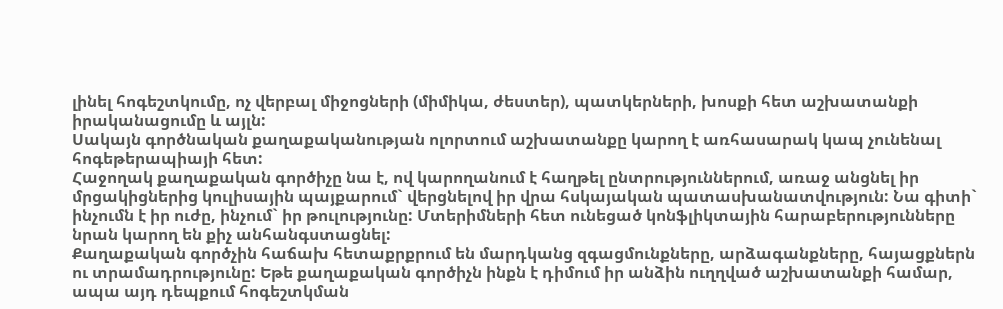լինել հոգեշտկումը, ոչ վերբալ միջոցների (միմիկա, ժեստեր), պատկերների, խոսքի հետ աշխատանքի իրականացումը և այլն:
Սակայն գործնական քաղաքականության ոլորտում աշխատանքը կարող է առհասարակ կապ չունենալ հոգեթերապիայի հետ:
Հաջողակ քաղաքական գործիչը նա է, ով կարողանում է հաղթել ընտրություններում, առաջ անցնել իր մրցակիցներից կուլիսային պայքարում` վերցնելով իր վրա հսկայական պատասխանատվություն: Նա գիտի` ինչումն է իր ուժը, ինչում` իր թուլությունը: Մտերիմների հետ ունեցած կոնֆլիկտային հարաբերությունները նրան կարող են քիչ անհանգստացնել:
Քաղաքական գործչին հաճախ հետաքրքրում են մարդկանց զգացմունքները, արձագանքները, հայացքներն ու տրամադրությունը: Եթե քաղաքական գործիչն ինքն է դիմում իր անձին ուղղված աշխատանքի համար, ապա այդ դեպքում հոգեշտկման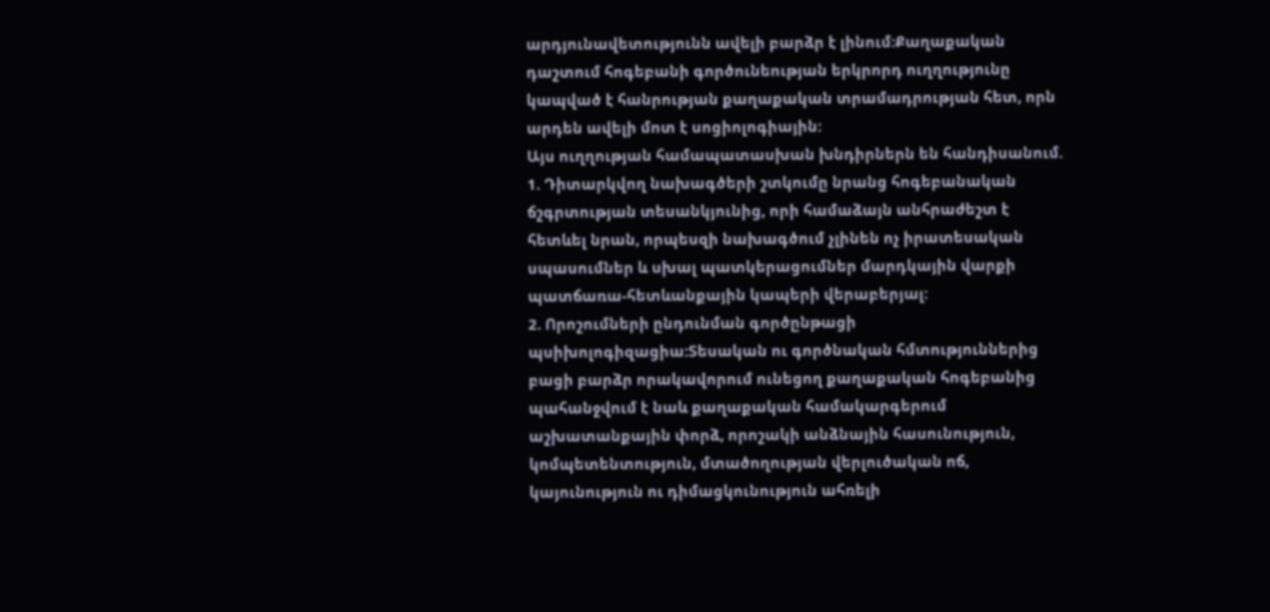արդյունավետությունն ավելի բարձր է լինում:Քաղաքական դաշտում հոգեբանի գործունեության երկրորդ ուղղությունը կապված է հանրության քաղաքական տրամադրության հետ, որն արդեն ավելի մոտ է սոցիոլոգիային:
Այս ուղղության համապատասխան խնդիրներն են հանդիսանում.
1. Դիտարկվող նախագծերի շտկումը նրանց հոգեբանական ճշգրտության տեսանկյունից, որի համաձայն անհրաժեշտ է հետևել նրան, որպեսզի նախագծում չլինեն ոչ իրատեսական սպասումներ և սխալ պատկերացումներ մարդկային վարքի պատճառա-հետևանքային կապերի վերաբերյալ:
2. Որոշումների ընդունման գործընթացի պսիխոլոգիզացիա:Տեսական ու գործնական հմտություններից բացի բարձր որակավորում ունեցող քաղաքական հոգեբանից պահանջվում է նաև քաղաքական համակարգերում աշխատանքային փորձ, որոշակի անձնային հասունություն, կոմպետենտություն, մտածողության վերլուծական ոճ, կայունություն ու դիմացկունություն ահռելի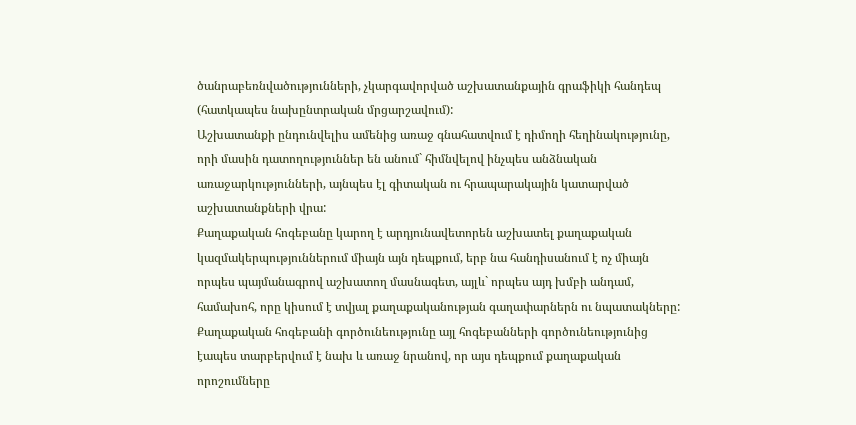ծանրաբեռնվածությունների, չկարգավորված աշխատանքային գրաֆիկի հանդեպ (հատկապես նախընտրական մրցարշավում):
Աշխատանքի ընդունվելիս ամենից առաջ գնահատվում է դիմողի հեղինակությունը, որի մասին դատողություններ են անում` հիմնվելով ինչպես անձնական առաջարկությունների, այնպես էլ գիտական ու հրապարակային կատարված աշխատանքների վրա:
Քաղաքական հոգեբանը կարող է արդյունավետորեն աշխատել քաղաքական կազմակերպություններում միայն այն դեպքում, երբ նա հանդիսանում է ոչ միայն որպես պայմանագրով աշխատող մասնագետ, այլև` որպես այդ խմբի անդամ, համախոհ, որը կիսում է տվյալ քաղաքականության գաղափարներն ու նպատակները:
Քաղաքական հոգեբանի գործունեությունը այլ հոգեբանների գործունեությունից էապես տարբերվում է նախ և առաջ նրանով, որ այս դեպքում քաղաքական որոշումները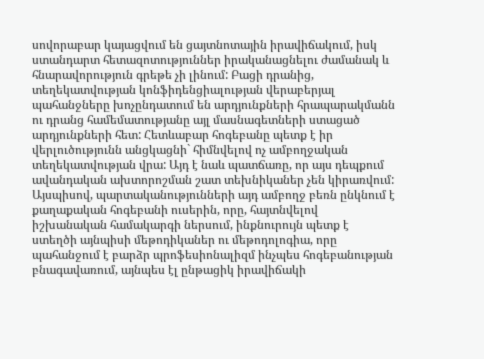սովորաբար կայացվում են ցայտնոտային իրավիճակում, իսկ ստանդարտ հետազոտություններ իրականացնելու ժամանակ և հնարավորություն գրեթե չի լինում: Բացի դրանից, տեղեկատվության կոնֆիդենցիալության վերաբերյալ պահանջները խոչընդատում են արդյունքների հրապարակմանն ու դրանց համեմատությանը այլ մասնագետների ստացած արդյունքների հետ: Հետևաբար հոգեբանը պետք է իր վերլուծությունն անցկացնի` հիմնվելով ոչ ամբողջական տեղեկատվության վրա: Այդ է նաև պատճառը, որ այս դեպքում ավանդական ախտորոշման շատ տեխնիկաներ չեն կիրառվում: Այսպիսով, պարտականությունների այդ ամբողջ բեռն ընկնում է քաղաքական հոգեբանի ուսերին, որը, հայտնվելով իշխանական համակարգի ներսում, ինքնուրույն պետք է ստեղծի այնպիսի մեթոդիկաներ ու մեթոդոլոգիա, որը պահանջում է բարձր պրոֆեսիոնալիզմ ինչպես հոգեբանության բնագավառում, այնպես էլ ընթացիկ իրավիճակի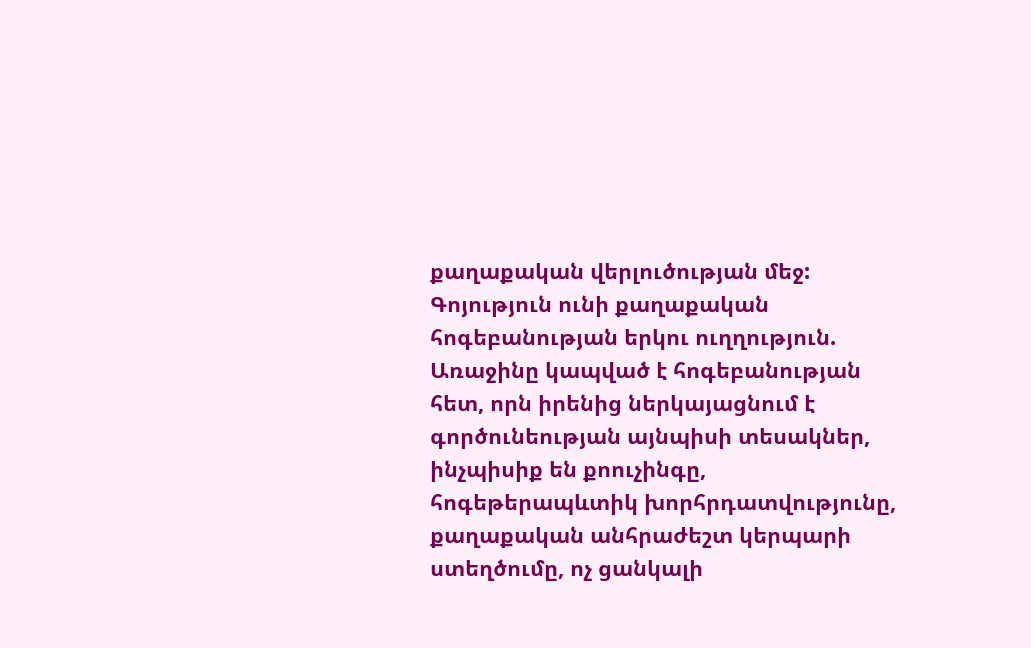քաղաքական վերլուծության մեջ:
Գոյություն ունի քաղաքական հոգեբանության երկու ուղղություն.
Առաջինը կապված է հոգեբանության հետ, որն իրենից ներկայացնում է գործունեության այնպիսի տեսակներ, ինչպիսիք են քոուչինգը, հոգեթերապևտիկ խորհրդատվությունը, քաղաքական անհրաժեշտ կերպարի ստեղծումը, ոչ ցանկալի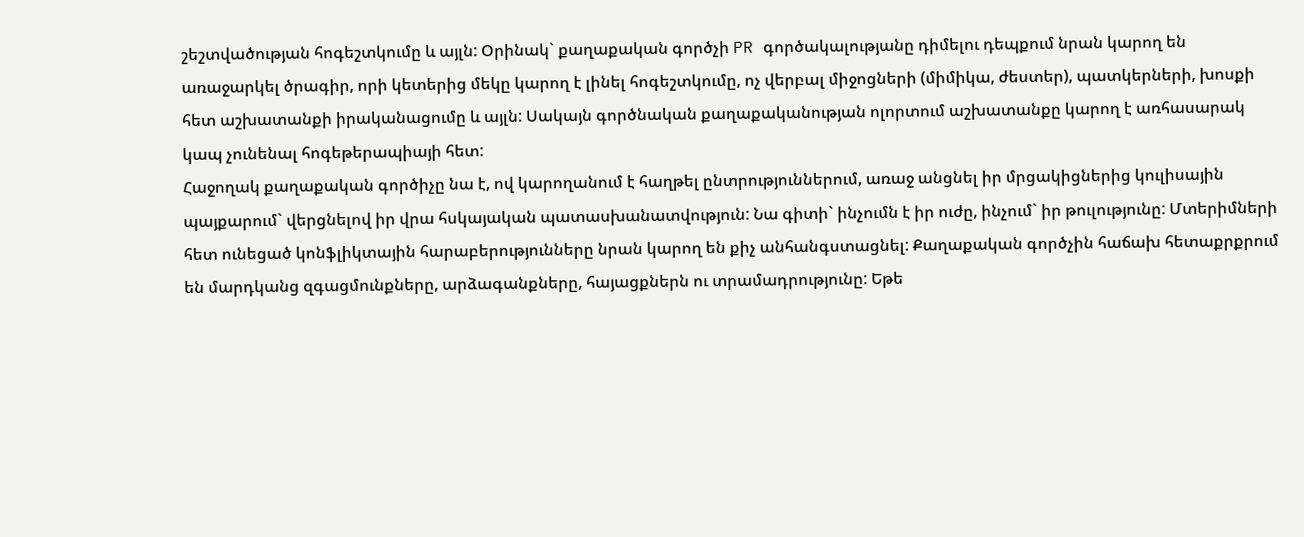շեշտվածության հոգեշտկումը և այլն: Օրինակ` քաղաքական գործչի PR գործակալությանը դիմելու դեպքում նրան կարող են առաջարկել ծրագիր, որի կետերից մեկը կարող է լինել հոգեշտկումը, ոչ վերբալ միջոցների (միմիկա, ժեստեր), պատկերների, խոսքի հետ աշխատանքի իրականացումը և այլն: Սակայն գործնական քաղաքականության ոլորտում աշխատանքը կարող է առհասարակ կապ չունենալ հոգեթերապիայի հետ:
Հաջողակ քաղաքական գործիչը նա է, ով կարողանում է հաղթել ընտրություններում, առաջ անցնել իր մրցակիցներից կուլիսային պայքարում` վերցնելով իր վրա հսկայական պատասխանատվություն: Նա գիտի` ինչումն է իր ուժը, ինչում` իր թուլությունը: Մտերիմների հետ ունեցած կոնֆլիկտային հարաբերությունները նրան կարող են քիչ անհանգստացնել: Քաղաքական գործչին հաճախ հետաքրքրում են մարդկանց զգացմունքները, արձագանքները, հայացքներն ու տրամադրությունը: Եթե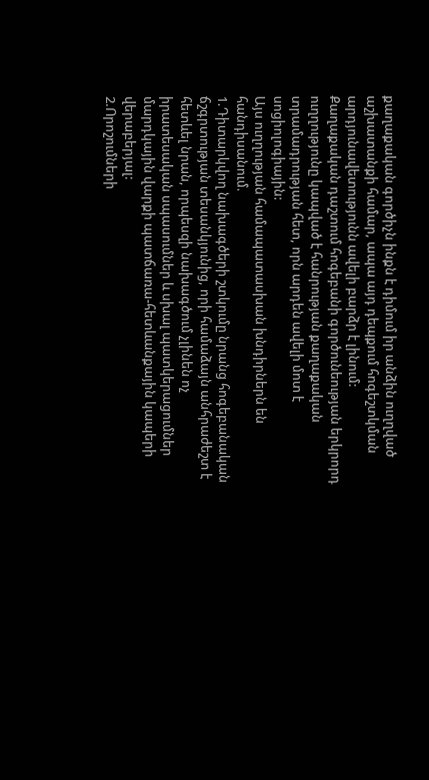քաղաքական գործիչն ինքն է դիմում իր անձին ուղղված աշխատանքի համար, ապա այդ դեպքում հոգեշտկման արդյունավետությունն ավելի բարձր է լինում:
Քաղաքական դաշտում հոգեբանի գործունեության երկրորդ ուղղությունը կապված է հանրության քաղաքական տրամադրության հետ, որն արդեն ավելի մոտ է սոցիոլոգիային:
Այս ուղղության համապատասխան խնդիրներն են հանդիսանում.
1.Դիտարկվող նախագծերի շտկումը նրանց հոգեբանական ճշգրտության տեսանկյունից, որի համաձայն անհրաժեշտ է հետևել նրան, որպեսզի նախագծում չլինեն ոչ իրատեսական սպասումներ և սխալ պատկերացումներ մարդկային վարքի պատճառա-հետևանքային կապերի վերաբերյալ:
2.Որոշումների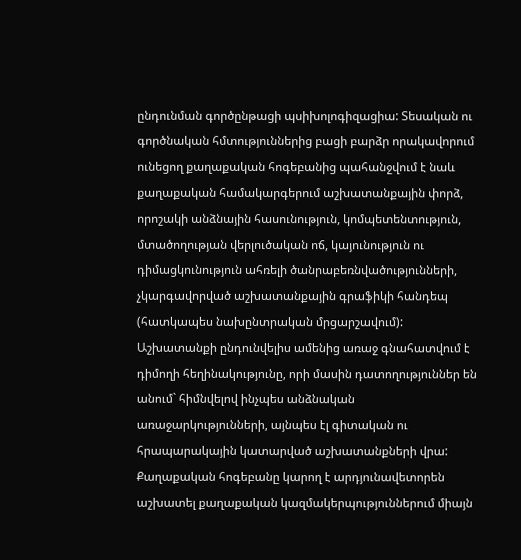ընդունման գործընթացի պսիխոլոգիզացիա: Տեսական ու գործնական հմտություններից բացի բարձր որակավորում ունեցող քաղաքական հոգեբանից պահանջվում է նաև քաղաքական համակարգերում աշխատանքային փորձ, որոշակի անձնային հասունություն, կոմպետենտություն, մտածողության վերլուծական ոճ, կայունություն ու դիմացկունություն ահռելի ծանրաբեռնվածությունների, չկարգավորված աշխատանքային գրաֆիկի հանդեպ (հատկապես նախընտրական մրցարշավում):
Աշխատանքի ընդունվելիս ամենից առաջ գնահատվում է դիմողի հեղինակությունը, որի մասին դատողություններ են անում` հիմնվելով ինչպես անձնական առաջարկությունների, այնպես էլ գիտական ու հրապարակային կատարված աշխատանքների վրա: Քաղաքական հոգեբանը կարող է արդյունավետորեն աշխատել քաղաքական կազմակերպություններում միայն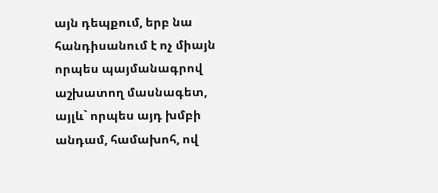այն դեպքում, երբ նա հանդիսանում է ոչ միայն որպես պայմանագրով աշխատող մասնագետ, այլև` որպես այդ խմբի անդամ, համախոհ, ով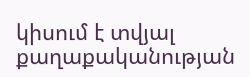կիսում է տվյալ քաղաքականության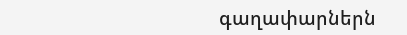գաղափարներն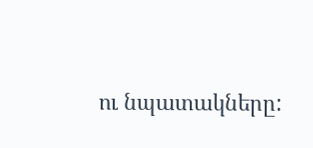ու նպատակները: